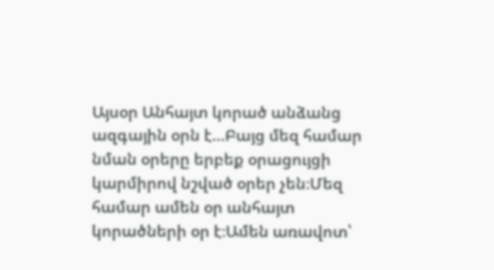Այսօր Անհայտ կորած անձանց ազգային օրն է…Բայց մեզ համար նման օրերը երբեք օրացույցի կարմիրով նշված օրեր չեն։Մեզ համար ամեն օր անհայտ կորածների օր է։Ամեն առավոտ՝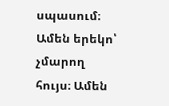սպասում։ Ամեն երեկո՝ չմարող հույս։ Ամեն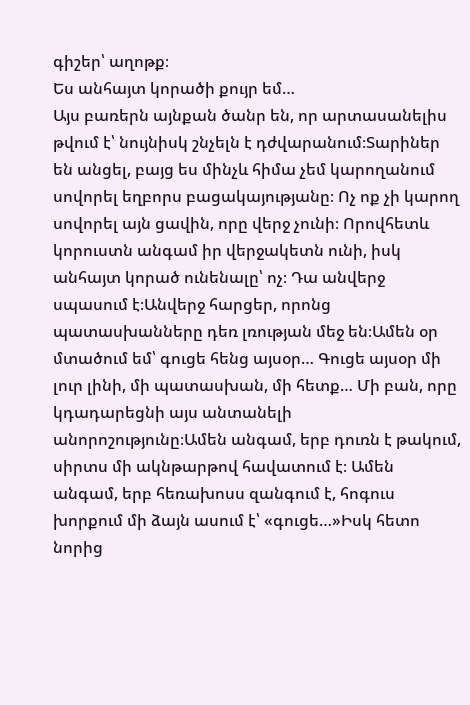գիշեր՝ աղոթք։
Ես անհայտ կորածի քույր եմ…
Այս բառերն այնքան ծանր են, որ արտասանելիս թվում է՝ նույնիսկ շնչելն է դժվարանում։Տարիներ են անցել, բայց ես մինչև հիմա չեմ կարողանում սովորել եղբորս բացակայությանը։ Ոչ ոք չի կարող սովորել այն ցավին, որը վերջ չունի։ Որովհետև կորուստն անգամ իր վերջակետն ունի, իսկ անհայտ կորած ունենալը՝ ոչ։ Դա անվերջ սպասում է։Անվերջ հարցեր, որոնց պատասխանները դեռ լռության մեջ են։Ամեն օր մտածում եմ՝ գուցե հենց այսօր… Գուցե այսօր մի լուր լինի, մի պատասխան, մի հետք… Մի բան, որը կդադարեցնի այս անտանելի անորոշությունը։Ամեն անգամ, երբ դուռն է թակում, սիրտս մի ակնթարթով հավատում է։ Ամեն անգամ, երբ հեռախոսս զանգում է, հոգուս խորքում մի ձայն ասում է՝ «գուցե…»Իսկ հետո նորից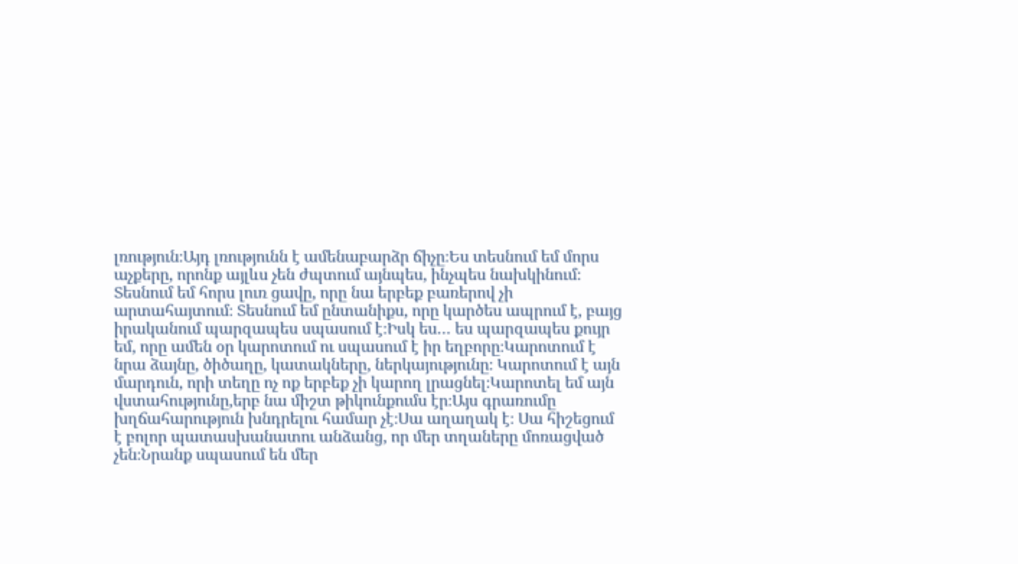լռություն։Այդ լռությունն է ամենաբարձր ճիչը։Ես տեսնում եմ մորս աչքերը, որոնք այլևս չեն ժպտում այնպես, ինչպես նախկինում։ Տեսնում եմ հորս լուռ ցավը, որը նա երբեք բառերով չի արտահայտում։ Տեսնում եմ ընտանիքս, որը կարծես ապրում է, բայց իրականում պարզապես սպասում է։Իսկ ես… ես պարզապես քույր եմ, որը ամեն օր կարոտում ու սպասում է իր եղբորը։Կարոտում է նրա ձայնը, ծիծաղը, կատակները, ներկայությունը։ Կարոտում է այն մարդուն, որի տեղը ոչ ոք երբեք չի կարող լրացնել։Կարոտել եմ այն վստահությունը,երբ նա միշտ թիկունքումս էր։Այս գրառումը խղճահարություն խնդրելու համար չէ։Սա աղաղակ է։ Սա հիշեցում է բոլոր պատասխանատու անձանց, որ մեր տղաները մոռացված չեն։Նրանք սպասում են մեր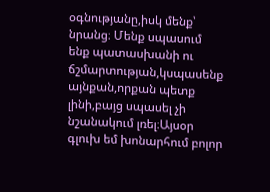օգնությանը,իսկ մենք՝ նրանց։ Մենք սպասում ենք պատասխանի ու ճշմարտության,կսպասենք այնքան,որքան պետք լինի,բայց սպասել չի նշանակում լռել։Այսօր գլուխ եմ խոնարհում բոլոր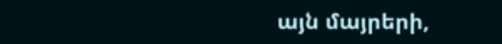այն մայրերի,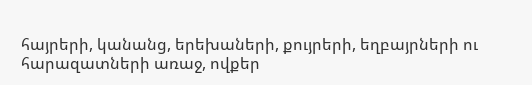հայրերի, կանանց, երեխաների, քույրերի, եղբայրների ու հարազատների առաջ, ովքեր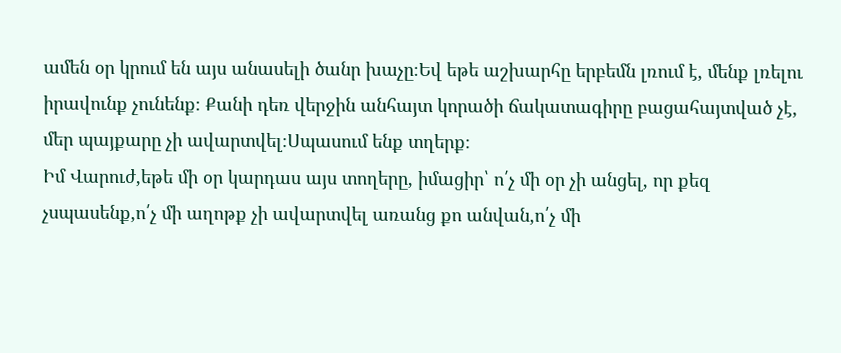ամեն օր կրում են այս անասելի ծանր խաչը։Եվ եթե աշխարհը երբեմն լռում է, մենք լռելու իրավունք չունենք։ Քանի դեռ վերջին անհայտ կորածի ճակատագիրը բացահայտված չէ, մեր պայքարը չի ավարտվել։Սպասում ենք տղերք։
Իմ Վարուժ,եթե մի օր կարդաս այս տողերը, իմացիր՝ ո՛չ մի օր չի անցել, որ քեզ չսպասենք,ո՛չ մի աղոթք չի ավարտվել առանց քո անվան,ո՛չ մի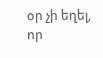օր չի եղել, որ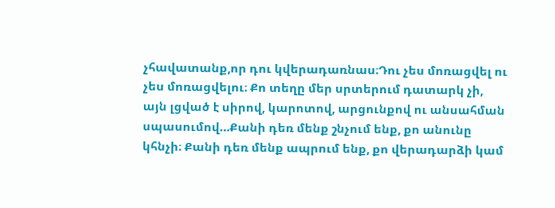չհավատանք,որ դու կվերադառնաս։Դու չես մոռացվել ու չես մոռացվելու։ Քո տեղը մեր սրտերում դատարկ չի, այն լցված է սիրով, կարոտով, արցունքով ու անսահման սպասումով…Քանի դեռ մենք շնչում ենք, քո անունը կհնչի։ Քանի դեռ մենք ապրում ենք, քո վերադարձի կամ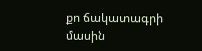քո ճակատագրի մասին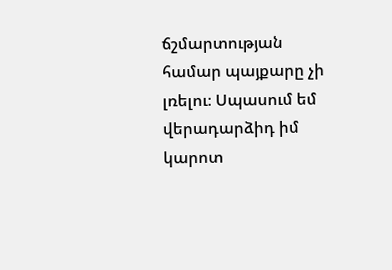ճշմարտության համար պայքարը չի լռելու։ Սպասում եմ վերադարձիդ իմ կարոտ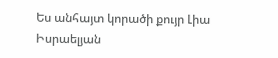Ես անհայտ կորածի քույր Լիա Իսրաելյան